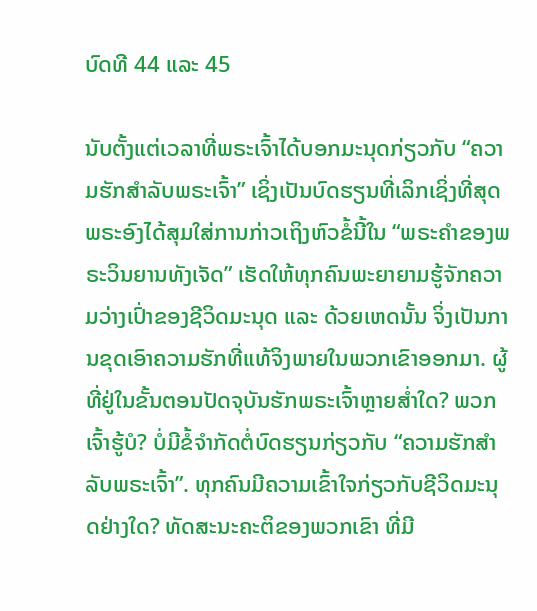ບົດທີ 44 ແລະ 45

ນັບຕັ້ງແຕ່ເວລາທີ່ພຣະເຈົ້າໄດ້ບອກມະນຸດກ່ຽວກັບ “ຄວາມຮັກສໍາລັບພຣະເຈົ້າ” ເຊິ່ງເປັນບົດຮຽນທີ່ເລິກເຊິ່ງທີ່ສຸດ ພຣະອົງໄດ້ສຸມໃສ່ການກ່າວເຖິງຫົວຂໍ້ນີ້ໃນ “ພຣະຄຳຂອງພຣະວິນຍານທັງເຈັດ” ເຮັດໃຫ້ທຸກຄົນພະຍາຍາມຮູ້ຈັກຄວາມວ່າງເປົ່າຂອງຊີວິດມະນຸດ ແລະ ດ້ວຍເຫດນັ້ນ ຈິ່ງເປັນການຂຸດເອົາຄວາມຮັກທີ່ແທ້ຈິງພາຍໃນພວກເຂົາອອກມາ. ຜູ້ທີ່ຢູ່ໃນຂັ້ນຕອນປັດຈຸບັນຮັກພຣະເຈົ້າຫຼາຍສໍ່າໃດ? ພວກເຈົ້າຮູ້ບໍ? ບໍ່ມີຂໍ້ຈໍາກັດຕໍ່ບົດຮຽນກ່ຽວກັບ “ຄວາມຮັກສໍາລັບພຣະເຈົ້າ”. ທຸກຄົນມີຄວາມເຂົ້າໃຈກ່ຽວກັບຊີວິດມະນຸດຢ່າງໃດ? ທັດສະນະຄະຕິຂອງພວກເຂົາ ທີ່ມີ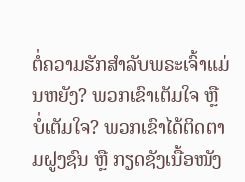ຕໍ່ຄວາມຮັກສໍາລັບພຣະເຈົ້າແມ່ນຫຍັງ? ພວກເຂົາເຕັມໃຈ ຫຼື ບໍ່ເຕັມໃຈ? ພວກເຂົາໄດ້ຕິດຕາມຝູງຊົນ ຫຼື ກຽດຊັງເນື້ອໜັງ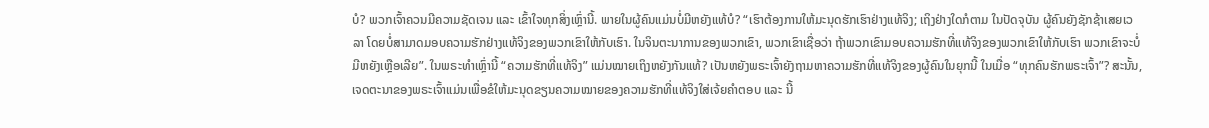ບໍ? ພວກເຈົ້າຄວນມີຄວາມຊັດເຈນ ແລະ ເຂົ້າໃຈທຸກສິ່ງເຫຼົ່ານີ້. ພາຍໃນຜູ້ຄົນແມ່ນບໍ່ມີຫຍັງແທ້ບໍ? “ເຮົາຕ້ອງການໃຫ້ມະນຸດຮັກເຮົາຢ່າງແທ້ຈິງ; ເຖິງຢ່າງໃດກໍຕາມ ໃນປັດຈຸບັນ ຜູ້ຄົນຍັງຊັກຊ້າເສຍເວລາ ໂດຍບໍ່ສາມາດມອບຄວາມຮັກຢ່າງແທ້ຈິງຂອງພວກເຂົາໃຫ້ກັບເຮົາ. ໃນຈິນຕະນາການຂອງພວກເຂົາ, ພວກເຂົາເຊື່ອວ່າ ຖ້າພວກເຂົາມອບຄວາມຮັກທີ່ແທ້ຈິງຂອງພວກເຂົາໃຫ້ກັບເຮົາ ພວກເຂົາຈະບໍ່ມີຫຍັງເຫຼືອເລີຍ”. ໃນພຣະທໍາເຫຼົ່ານີ້ “ຄວາມຮັກທີ່ແທ້ຈິງ” ແມ່ນໝາຍເຖິງຫຍັງກັນແທ້? ເປັນຫຍັງພຣະເຈົ້າຍັງຖາມຫາຄວາມຮັກທີ່ແທ້ຈິງຂອງຜູ້ຄົນໃນຍຸກນີ້ ໃນເມື່ອ “ທຸກຄົນຮັກພຣະເຈົ້າ”? ສະນັ້ນ, ເຈດຕະນາຂອງພຣະເຈົ້າແມ່ນເພື່ອຂໍໃຫ້ມະນຸດຂຽນຄວາມໝາຍຂອງຄວາມຮັກທີ່ແທ້ຈິງໃສ່ເຈ້ຍຄໍາຕອບ ແລະ ນີ້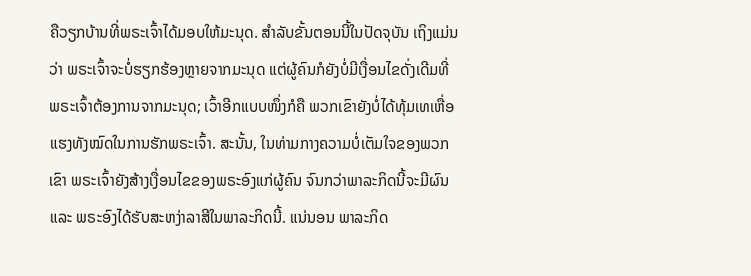ຄືວຽກບ້ານທີ່ພຣະເຈົ້າໄດ້ມອບໃຫ້ມະນຸດ. ສໍາລັບຂັ້ນຕອນນີ້ໃນປັດຈຸບັນ ເຖິງແມ່ນວ່າ ພຣະເຈົ້າຈະບໍ່ຮຽກຮ້ອງຫຼາຍຈາກມະນຸດ ແຕ່ຜູ້ຄົນກໍຍັງບໍ່ມີເງື່ອນໄຂດັ່ງເດີມທີ່ພຣະເຈົ້າຕ້ອງການຈາກມະນຸດ; ເວົ້າອີກແບບໜຶ່ງກໍຄື ພວກເຂົາຍັງບໍ່ໄດ້ທຸ້ມເທເຫື່ອແຮງທັງໝົດໃນການຮັກພຣະເຈົ້າ. ສະນັ້ນ, ໃນທ່າມກາງຄວາມບໍ່ເຕັມໃຈຂອງພວກເຂົາ ພຣະເຈົ້າຍັງສ້າງເງື່ອນໄຂຂອງພຣະອົງແກ່ຜູ້ຄົນ ຈົນກວ່າພາລະກິດນີ້ຈະມີຜົນ ແລະ ພຣະອົງໄດ້ຮັບສະຫງ່າລາສີໃນພາລະກິດນີ້. ແນ່ນອນ ພາລະກິດ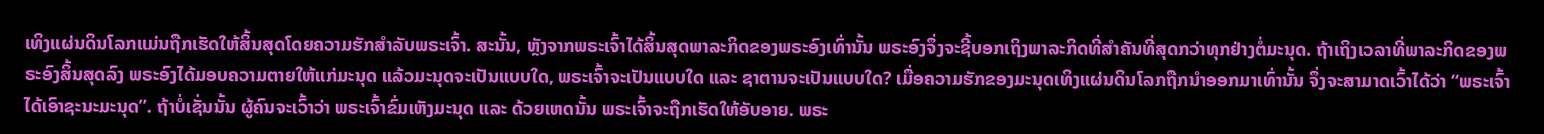ເທິງແຜ່ນດິນໂລກແມ່ນຖືກເຮັດໃຫ້ສິ້ນສຸດໂດຍຄວາມຮັກສຳລັບພຣະເຈົ້າ. ສະນັ້ນ, ຫຼັງຈາກພຣະເຈົ້າໄດ້ສິ້ນສຸດພາລະກິດຂອງພຣະອົງເທົ່ານັ້ນ ພຣະອົງຈຶ່ງຈະຊີ້ບອກເຖິງພາລະກິດທີ່ສໍາຄັນທີ່ສຸດກວ່າທຸກຢ່າງຕໍ່ມະນຸດ. ຖ້າເຖິງເວລາທີ່ພາລະກິດຂອງພຣະອົງສິ້ນສຸດລົງ ພຣະອົງໄດ້ມອບຄວາມຕາຍໃຫ້ແກ່ມະນຸດ ແລ້ວມະນຸດຈະເປັນແບບໃດ, ພຣະເຈົ້າຈະເປັນແບບໃດ ແລະ ຊາຕານຈະເປັນແບບໃດ? ເມື່ອຄວາມຮັກຂອງມະນຸດເທິງແຜ່ນດິນໂລກຖືກນໍາອອກມາເທົ່ານັ້ນ ຈຶ່ງຈະສາມາດເວົ້າໄດ້ວ່າ “ພຣະເຈົ້າໄດ້ເອົາຊະນະມະນຸດ”. ຖ້າບໍ່ເຊັ່ນນັ້ນ ຜູ້ຄົນຈະເວົ້າວ່າ ພຣະເຈົ້າຂົ່ມເຫັງມະນຸດ ແລະ ດ້ວຍເຫດນັ້ນ ພຣະເຈົ້າຈະຖືກເຮັດໃຫ້ອັບອາຍ. ພຣະ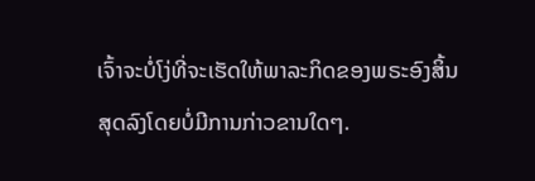ເຈົ້າຈະບໍ່ໂງ່ທີ່ຈະເຮັດໃຫ້ພາລະກິດຂອງພຣະອົງສິ້ນສຸດລົງໂດຍບໍ່ມີການກ່າວຂານໃດໆ.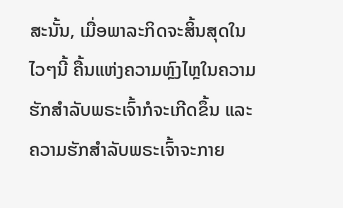ສະນັ້ນ, ເມື່ອພາລະກິດຈະສິ້ນສຸດໃນໄວໆນີ້ ຄື້ນແຫ່ງຄວາມຫຼົງໄຫຼໃນຄວາມຮັກສໍາລັບພຣະເຈົ້າກໍຈະເກີດຂຶ້ນ ແລະ ຄວາມຮັກສໍາລັບພຣະເຈົ້າຈະກາຍ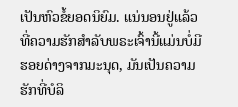ເປັນຫົວຂໍ້ຍອດນິຍົມ. ແນ່ນອນຢູ່ແລ້ວທີ່ຄວາມຮັກສໍາລັບພຣະເຈົ້ານີ້ແມ່ນບໍ່ມີຮອຍດ່າງຈາກມະນຸດ, ມັນເປັນຄວາມຮັກທີ່ບໍລິ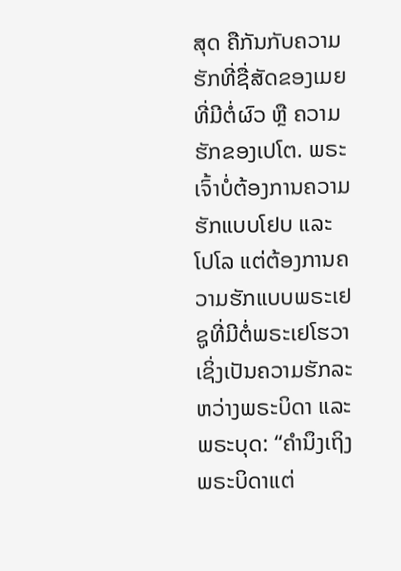ສຸດ ຄືກັນກັບຄວາມຮັກທີ່ຊື່ສັດຂອງເມຍທີ່ມີຕໍ່ຜົວ ຫຼື ຄວາມຮັກຂອງເປໂຕ. ພຣະເຈົ້າບໍ່ຕ້ອງການຄວາມຮັກແບບໂຢບ ແລະ ໂປໂລ ແຕ່ຕ້ອງການຄວາມຮັກແບບພຣະເຢຊູທີ່ມີຕໍ່ພຣະເຢໂຮວາ ເຊິ່ງເປັນຄວາມຮັກລະຫວ່າງພຣະບິດາ ແລະ ພຣະບຸດ: “ຄໍານຶງເຖິງພຣະບິດາແຕ່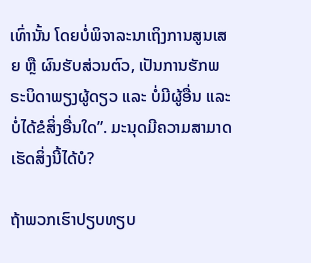ເທົ່ານັ້ນ ໂດຍບໍ່ພິຈາລະນາເຖິງການສູນເສຍ ຫຼື ຜົນຮັບສ່ວນຕົວ, ເປັນການຮັກພຣະບິດາພຽງຜູ້ດຽວ ແລະ ບໍ່ມີຜູ້ອື່ນ ແລະ ບໍ່ໄດ້ຂໍສິ່ງອື່ນໃດ”. ມະນຸດມີຄວາມສາມາດເຮັດສິ່ງນີ້ໄດ້ບໍ?

ຖ້າພວກເຮົາປຽບທຽບ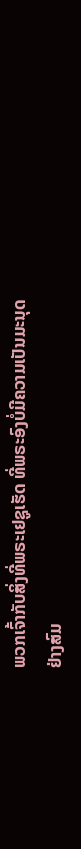ພວກເຈົ້າກັບສິ່ງທີ່ພຣະເຢຊູເຮັດ ທີ່ພຣະອົງບໍ່ມີຄວາມເປັນມະນຸດຢ່າງສົມ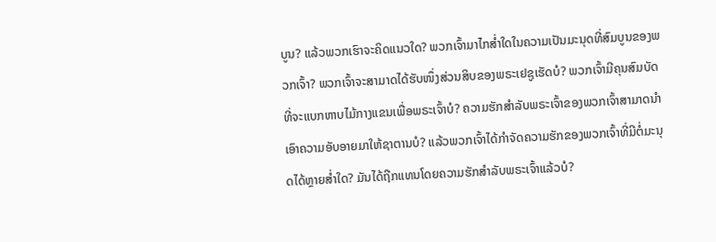ບູນ? ແລ້ວພວກເຮົາຈະຄິດແນວໃດ? ພວກເຈົ້າມາໄກສໍ່າໃດໃນຄວາມເປັນມະນຸດທີ່ສົມບູນຂອງພວກເຈົ້າ? ພວກເຈົ້າຈະສາມາດໄດ້ຮັບໜຶ່ງສ່ວນສິບຂອງພຣະເຢຊູເຮັດບໍ? ພວກເຈົ້າມີຄຸນສົມບັດທີ່ຈະແບກຫາບໄມ້ກາງແຂນເພື່ອພຣະເຈົ້າບໍ? ຄວາມຮັກສໍາລັບພຣະເຈົ້າຂອງພວກເຈົ້າສາມາດນໍາເອົາຄວາມອັບອາຍມາໃຫ້ຊາຕານບໍ? ແລ້ວພວກເຈົ້າໄດ້ກໍາຈັດຄວາມຮັກຂອງພວກເຈົ້າທີ່ມີຕໍ່ມະນຸດໄດ້ຫຼາຍສໍ່າໃດ? ມັນໄດ້ຖືກແທນໂດຍຄວາມຮັກສໍາລັບພຣະເຈົ້າແລ້ວບໍ?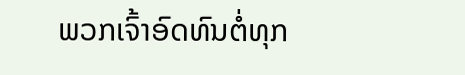ພວກເຈົ້າອົດທົນຕໍ່ທຸກ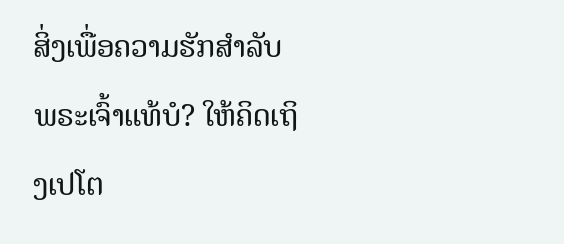ສິ່ງເພື່ອຄວາມຮັກສໍາລັບພຣະເຈົ້າແທ້ບໍ? ໃຫ້ຄິດເຖິງເປໂຕ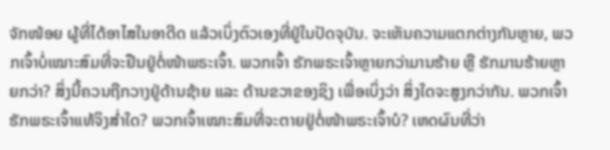ຈັກໜ້ອຍ ຜູ້ທີ່ໄດ້ອາໄສໃນອາດີດ ແລ້ວເບິ່ງຕົວເອງທີ່ຢູ່ໃນປັດຈຸບັນ. ຈະເຫັນຄວາມແຕກຕ່າງກັນຫຼາຍ, ພວກເຈົ້າບໍ່ເໝາະສົມທີ່ຈະຢືນຢູ່ຕໍ່ໜ້າພຣະເຈົ້າ. ພວກເຈົ້າ ຮັກພຣະເຈົ້າຫຼາຍກວ່າມານຮ້າຍ ຫຼື ຮັກມານຮ້າຍຫຼາຍກວ່າ? ສິ່ງນີ້ຄວນຖືກວາງຢູ່ດ້ານຊ້າຍ ແລະ ດ້ານຂວາຂອງຊິງ ເພື່ອເບິ່ງວ່າ ສິ່ງໃດຈະສູງກວ່າກັນ. ພວກເຈົ້າຮັກພຣະເຈົ້າແທ້ຈິງສໍ່າໃດ? ພວກເຈົ້າເໝາະສົມທີ່ຈະຕາຍຢູ່ຕໍ່ໜ້າພຣະເຈົ້າບໍ? ເຫດຜົນທີ່ວ່າ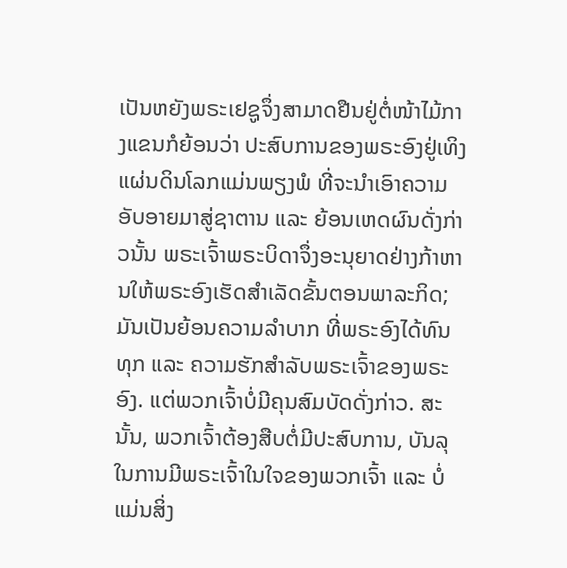ເປັນຫຍັງພຣະເຢຊູຈຶ່ງສາມາດຢືນຢູ່ຕໍ່ໜ້າໄມ້ກາງແຂນກໍຍ້ອນວ່າ ປະສົບການຂອງພຣະອົງຢູ່ເທິງແຜ່ນດິນໂລກແມ່ນພຽງພໍ ທີ່ຈະນໍາເອົາຄວາມອັບອາຍມາສູ່ຊາຕານ ແລະ ຍ້ອນເຫດຜົນດັ່ງກ່າວນັ້ນ ພຣະເຈົ້າພຣະບິດາຈຶ່ງອະນຸຍາດຢ່າງກ້າຫານໃຫ້ພຣະອົງເຮັດສໍາເລັດຂັ້ນຕອນພາລະກິດ; ມັນເປັນຍ້ອນຄວາມລໍາບາກ ທີ່ພຣະອົງໄດ້ທົນທຸກ ແລະ ຄວາມຮັກສໍາລັບພຣະເຈົ້າຂອງພຣະອົງ. ແຕ່ພວກເຈົ້າບໍ່ມີຄຸນສົມບັດດັ່ງກ່າວ. ສະນັ້ນ, ພວກເຈົ້າຕ້ອງສືບຕໍ່ມີປະສົບການ, ບັນລຸໃນການມີພຣະເຈົ້າໃນໃຈຂອງພວກເຈົ້າ ແລະ ບໍ່ແມ່ນສິ່ງ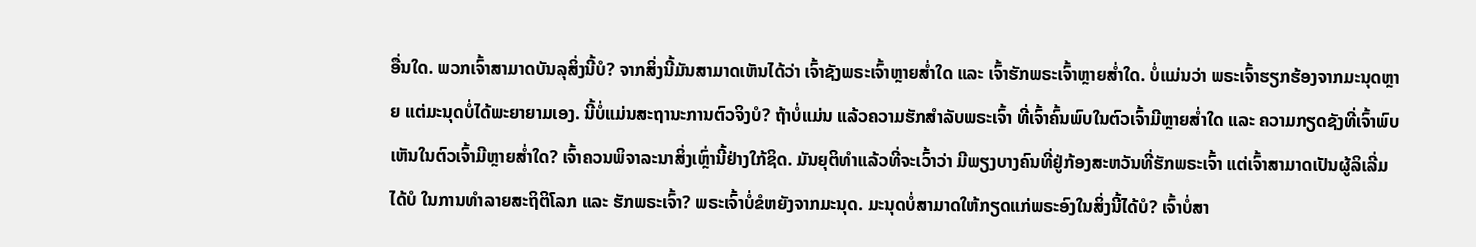ອື່ນໃດ. ພວກເຈົ້າສາມາດບັນລຸສິ່ງນີ້ບໍ? ຈາກສິ່ງນີ້ມັນສາມາດເຫັນໄດ້ວ່າ ເຈົ້າຊັງພຣະເຈົ້າຫຼາຍສໍ່າໃດ ແລະ ເຈົ້າຮັກພຣະເຈົ້າຫຼາຍສໍ່າໃດ. ບໍ່ແມ່ນວ່າ ພຣະເຈົ້າຮຽກຮ້ອງຈາກມະນຸດຫຼາຍ ແຕ່ມະນຸດບໍ່ໄດ້ພະຍາຍາມເອງ. ນີ້ບໍ່ແມ່ນສະຖານະການຕົວຈິງບໍ? ຖ້າບໍ່ແມ່ນ ແລ້ວຄວາມຮັກສໍາລັບພຣະເຈົ້າ ທີ່ເຈົ້າຄົ້ນພົບໃນຕົວເຈົ້າມີຫຼາຍສໍ່າໃດ ແລະ ຄວາມກຽດຊັງທີ່ເຈົ້າພົບເຫັນໃນຕົວເຈົ້າມີຫຼາຍສໍ່າໃດ? ເຈົ້າຄວນພິຈາລະນາສິ່ງເຫຼົ່ານີ້ຢ່າງໃກ້ຊິດ. ມັນຍຸຕິທໍາແລ້ວທີ່ຈະເວົ້າວ່າ ມີພຽງບາງຄົນທີ່ຢູ່ກ້ອງສະຫວັນທີ່ຮັກພຣະເຈົ້າ ແຕ່ເຈົ້າສາມາດເປັນຜູ້ລິເລີ່ມໄດ້ບໍ ໃນການທໍາລາຍສະຖິຕິໂລກ ແລະ ຮັກພຣະເຈົ້າ? ພຣະເຈົ້າບໍ່ຂໍຫຍັງຈາກມະນຸດ. ມະນຸດບໍ່ສາມາດໃຫ້ກຽດແກ່ພຣະອົງໃນສິ່ງນີ້ໄດ້ບໍ? ເຈົ້າບໍ່ສາ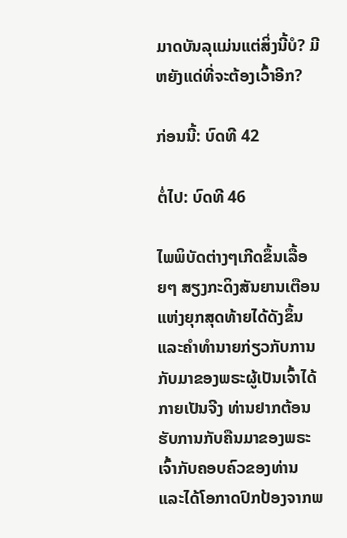ມາດບັນລຸແມ່ນແຕ່ສິ່ງນີ້ບໍ? ມີຫຍັງແດ່ທີ່ຈະຕ້ອງເວົ້າອີກ?

ກ່ອນນີ້: ບົດທີ 42

ຕໍ່ໄປ: ບົດທີ 46

ໄພພິບັດຕ່າງໆເກີດຂຶ້ນເລື້ອຍໆ ສຽງກະດິງສັນຍານເຕືອນແຫ່ງຍຸກສຸດທ້າຍໄດ້ດັງຂຶ້ນ ແລະຄໍາທໍານາຍກ່ຽວກັບການກັບມາຂອງພຣະຜູ້ເປັນເຈົ້າໄດ້ກາຍເປັນຈີງ ທ່ານຢາກຕ້ອນຮັບການກັບຄືນມາຂອງພຣະເຈົ້າກັບຄອບຄົວຂອງທ່ານ ແລະໄດ້ໂອກາດປົກປ້ອງຈາກພ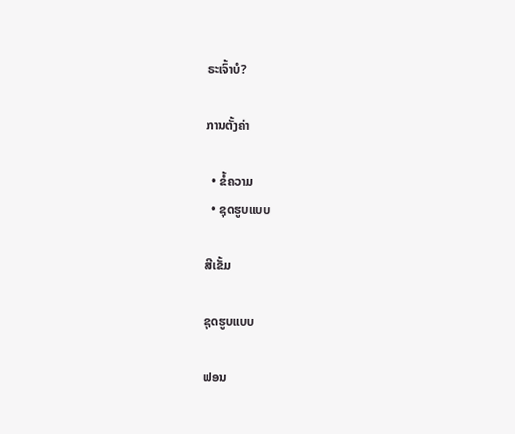ຣະເຈົ້າບໍ?

ການຕັ້ງຄ່າ

  • ຂໍ້ຄວາມ
  • ຊຸດຮູບແບບ

ສີເຂັ້ມ

ຊຸດຮູບແບບ

ຟອນ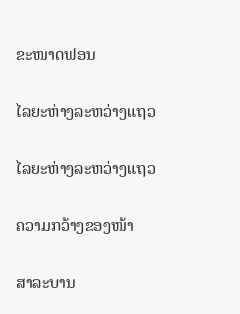ຂະໜາດຟອນ

ໄລຍະຫ່າງລະຫວ່າງແຖວ

ໄລຍະຫ່າງລະຫວ່າງແຖວ

ຄວາມກວ້າງຂອງໜ້າ

ສາລະບານ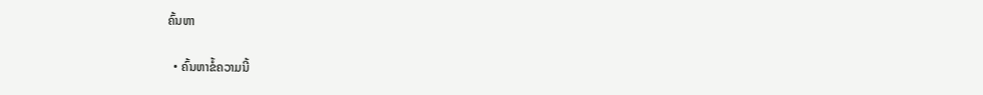ຄົ້ນຫາ

  • ຄົ້ນຫາຂໍ້ຄວາມນີ້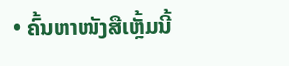• ຄົ້ນຫາໜັງສືເຫຼັ້ມນີ້